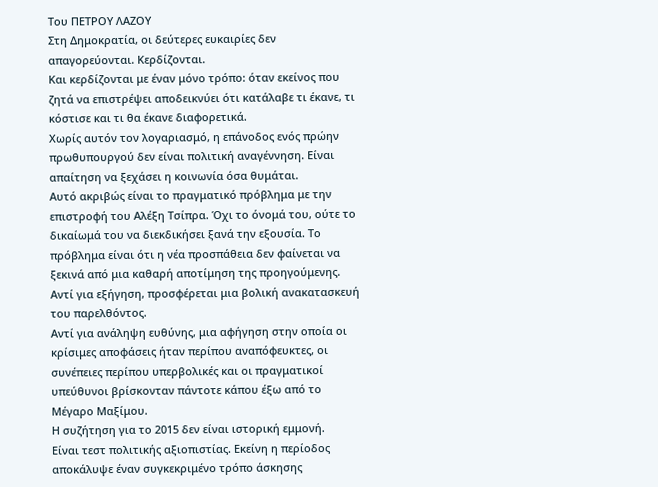Toυ ΠΕΤΡΟΥ ΛΑΖΟΥ
Στη Δημοκρατία, οι δεύτερες ευκαιρίες δεν απαγορεύονται. Κερδίζονται.
Και κερδίζονται με έναν μόνο τρόπο: όταν εκείνος που ζητά να επιστρέψει αποδεικνύει ότι κατάλαβε τι έκανε, τι κόστισε και τι θα έκανε διαφορετικά.
Χωρίς αυτόν τον λογαριασμό, η επάνοδος ενός πρώην πρωθυπουργού δεν είναι πολιτική αναγέννηση. Είναι απαίτηση να ξεχάσει η κοινωνία όσα θυμάται.
Αυτό ακριβώς είναι το πραγματικό πρόβλημα με την επιστροφή του Αλέξη Τσίπρα. Όχι το όνομά του, ούτε το δικαίωμά του να διεκδικήσει ξανά την εξουσία. Το πρόβλημα είναι ότι η νέα προσπάθεια δεν φαίνεται να ξεκινά από μια καθαρή αποτίμηση της προηγούμενης.
Αντί για εξήγηση, προσφέρεται μια βολική ανακατασκευή του παρελθόντος.
Αντί για ανάληψη ευθύνης, μια αφήγηση στην οποία οι κρίσιμες αποφάσεις ήταν περίπου αναπόφευκτες, οι συνέπειες περίπου υπερβολικές και οι πραγματικοί υπεύθυνοι βρίσκονταν πάντοτε κάπου έξω από το Μέγαρο Μαξίμου.
Η συζήτηση για το 2015 δεν είναι ιστορική εμμονή.
Είναι τεστ πολιτικής αξιοπιστίας. Εκείνη η περίοδος αποκάλυψε έναν συγκεκριμένο τρόπο άσκησης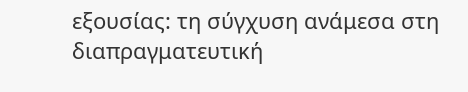εξουσίας: τη σύγχυση ανάμεσα στη διαπραγματευτική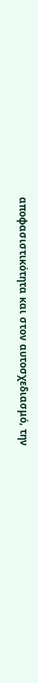αποφασιστικότητα και στον αυτοσχεδιασμό, την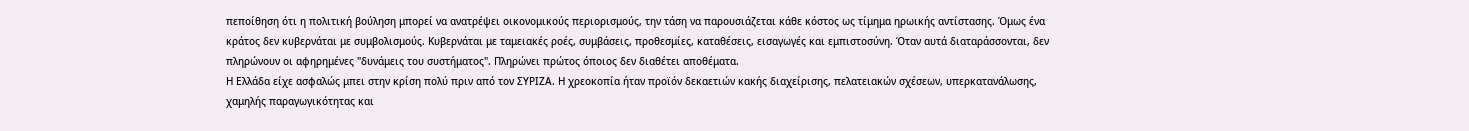πεποίθηση ότι η πολιτική βούληση μπορεί να ανατρέψει οικονομικούς περιορισμούς, την τάση να παρουσιάζεται κάθε κόστος ως τίμημα ηρωικής αντίστασης. Όμως ένα κράτος δεν κυβερνάται με συμβολισμούς. Κυβερνάται με ταμειακές ροές, συμβάσεις, προθεσμίες, καταθέσεις, εισαγωγές και εμπιστοσύνη. Όταν αυτά διαταράσσονται, δεν πληρώνουν οι αφηρημένες "δυνάμεις του συστήματος". Πληρώνει πρώτος όποιος δεν διαθέτει αποθέματα.
Η Ελλάδα είχε ασφαλώς μπει στην κρίση πολύ πριν από τον ΣΥΡΙΖΑ. Η χρεοκοπία ήταν προϊόν δεκαετιών κακής διαχείρισης, πελατειακών σχέσεων, υπερκατανάλωσης, χαμηλής παραγωγικότητας και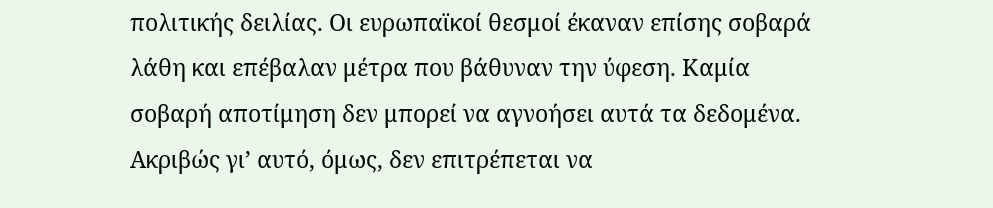πολιτικής δειλίας. Οι ευρωπαϊκοί θεσμοί έκαναν επίσης σοβαρά λάθη και επέβαλαν μέτρα που βάθυναν την ύφεση. Καμία σοβαρή αποτίμηση δεν μπορεί να αγνοήσει αυτά τα δεδομένα. Ακριβώς γι’ αυτό, όμως, δεν επιτρέπεται να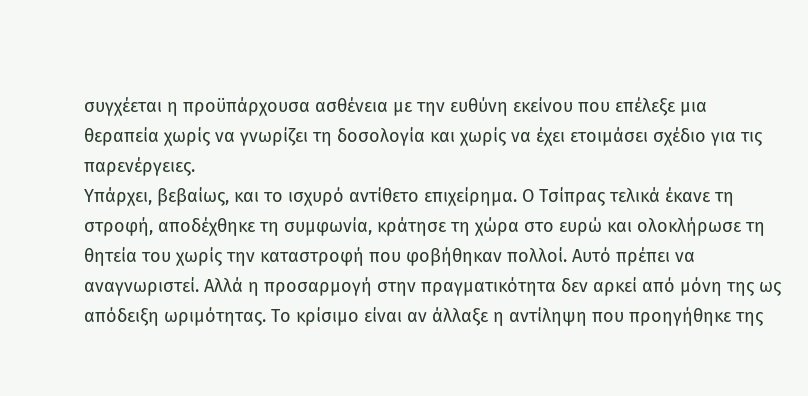συγχέεται η προϋπάρχουσα ασθένεια με την ευθύνη εκείνου που επέλεξε μια θεραπεία χωρίς να γνωρίζει τη δοσολογία και χωρίς να έχει ετοιμάσει σχέδιο για τις παρενέργειες.
Υπάρχει, βεβαίως, και το ισχυρό αντίθετο επιχείρημα. Ο Τσίπρας τελικά έκανε τη στροφή, αποδέχθηκε τη συμφωνία, κράτησε τη χώρα στο ευρώ και ολοκλήρωσε τη θητεία του χωρίς την καταστροφή που φοβήθηκαν πολλοί. Αυτό πρέπει να αναγνωριστεί. Αλλά η προσαρμογή στην πραγματικότητα δεν αρκεί από μόνη της ως απόδειξη ωριμότητας. Το κρίσιμο είναι αν άλλαξε η αντίληψη που προηγήθηκε της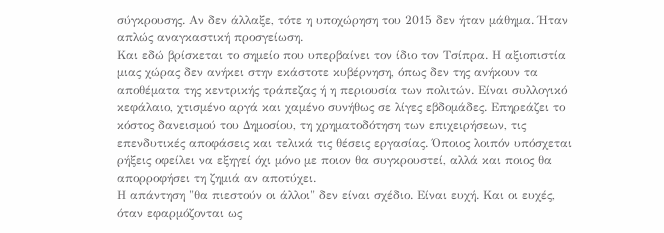σύγκρουσης. Αν δεν άλλαξε, τότε η υποχώρηση του 2015 δεν ήταν μάθημα. Ήταν απλώς αναγκαστική προσγείωση.
Και εδώ βρίσκεται το σημείο που υπερβαίνει τον ίδιο τον Τσίπρα. Η αξιοπιστία μιας χώρας δεν ανήκει στην εκάστοτε κυβέρνηση, όπως δεν της ανήκουν τα αποθέματα της κεντρικής τράπεζας ή η περιουσία των πολιτών. Είναι συλλογικό κεφάλαιο, χτισμένο αργά και χαμένο συνήθως σε λίγες εβδομάδες. Επηρεάζει το κόστος δανεισμού του Δημοσίου, τη χρηματοδότηση των επιχειρήσεων, τις επενδυτικές αποφάσεις και τελικά τις θέσεις εργασίας. Όποιος λοιπόν υπόσχεται ρήξεις οφείλει να εξηγεί όχι μόνο με ποιον θα συγκρουστεί, αλλά και ποιος θα απορροφήσει τη ζημιά αν αποτύχει.
Η απάντηση "θα πιεστούν οι άλλοι" δεν είναι σχέδιο. Είναι ευχή. Και οι ευχές, όταν εφαρμόζονται ως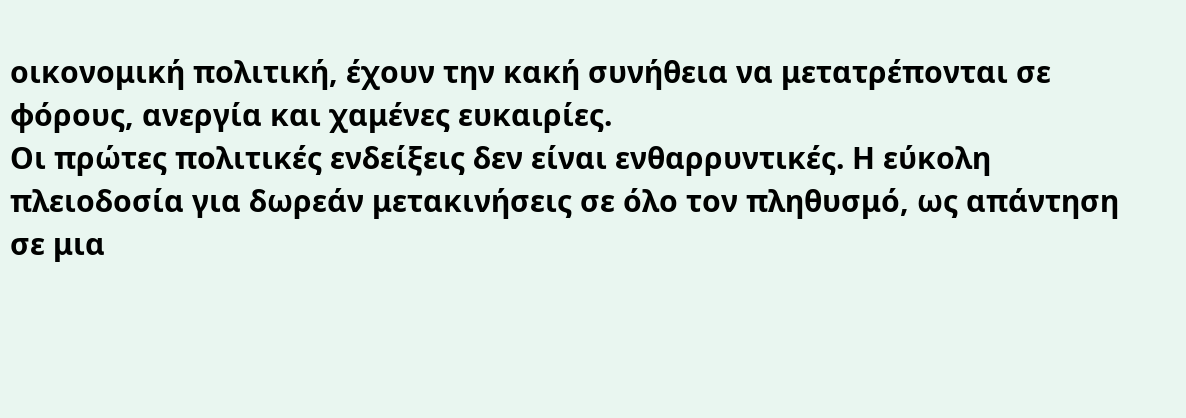οικονομική πολιτική, έχουν την κακή συνήθεια να μετατρέπονται σε φόρους, ανεργία και χαμένες ευκαιρίες.
Οι πρώτες πολιτικές ενδείξεις δεν είναι ενθαρρυντικές. Η εύκολη πλειοδοσία για δωρεάν μετακινήσεις σε όλο τον πληθυσμό, ως απάντηση σε μια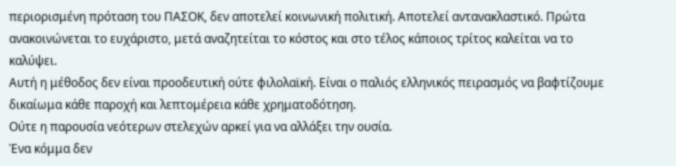περιορισμένη πρόταση του ΠΑΣΟΚ, δεν αποτελεί κοινωνική πολιτική. Αποτελεί αντανακλαστικό. Πρώτα ανακοινώνεται το ευχάριστο, μετά αναζητείται το κόστος και στο τέλος κάποιος τρίτος καλείται να το καλύψει.
Αυτή η μέθοδος δεν είναι προοδευτική ούτε φιλολαϊκή. Είναι ο παλιός ελληνικός πειρασμός να βαφτίζουμε δικαίωμα κάθε παροχή και λεπτομέρεια κάθε χρηματοδότηση.
Ούτε η παρουσία νεότερων στελεχών αρκεί για να αλλάξει την ουσία.
Ένα κόμμα δεν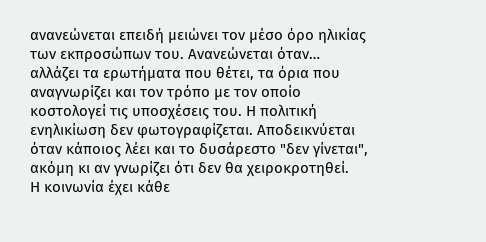ανανεώνεται επειδή μειώνει τον μέσο όρο ηλικίας των εκπροσώπων του. Ανανεώνεται όταν…
αλλάζει τα ερωτήματα που θέτει, τα όρια που αναγνωρίζει και τον τρόπο με τον οποίο κοστολογεί τις υποσχέσεις του. Η πολιτική ενηλικίωση δεν φωτογραφίζεται. Αποδεικνύεται όταν κάποιος λέει και το δυσάρεστο "δεν γίνεται", ακόμη κι αν γνωρίζει ότι δεν θα χειροκροτηθεί.
Η κοινωνία έχει κάθε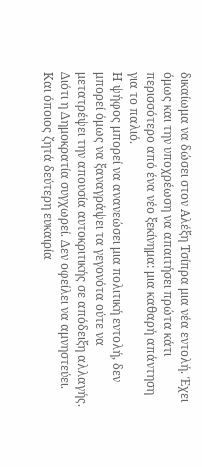δικαίωμα να δώσει στον Αλέξη Τσίπρα μια νέα εντολή. Έχει όμως και την υποχρέωση να απαιτήσει πρώτα κάτι περισσότερο από ένα νέο ξεκίνημα: μια καθαρή απάντηση για το παλιό.
Η ψήφος μπορεί να ανανεώσει μια πολιτική εντολή, δεν μπορεί όμως να ξαναγράψει τα γεγονότα ούτε να μετατρέψει την απουσία αυτοκριτικής σε απόδειξη αλλαγής.
Διότι η Δημοκρατία συγχωρεί. Δεν οφείλει να αμνηστεύει. Και όποιος ζητά δεύτερη ευκαιρία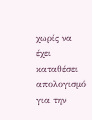χωρίς να έχει καταθέσει απολογισμό για την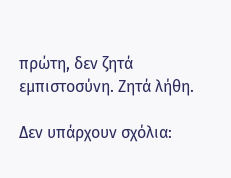πρώτη, δεν ζητά εμπιστοσύνη. Ζητά λήθη.

Δεν υπάρχουν σχόλια: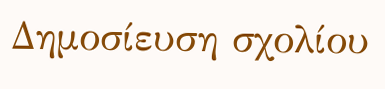Δημοσίευση σχολίου